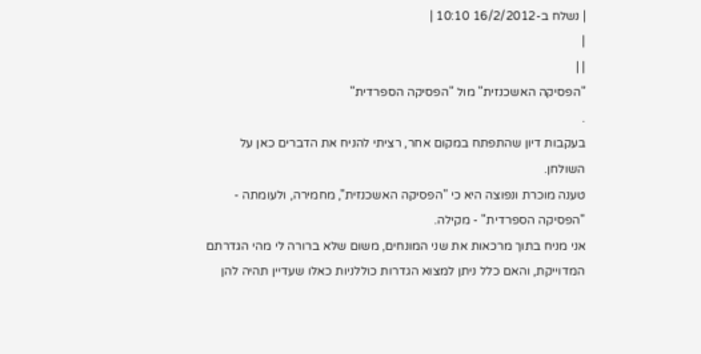| נשלח ב-16/2/2012 10:10 |
|
| |
"הפסיקה האשכנזית" מול "הפסיקה הספרדית"
.
בעקבות דיון שהתפתח במקום אחר, רציתי להניח את הדברים כאן על השולחן.
טענה מוכרת ונפוצה היא כי "הפסיקה האשכנזית", מחמירה, ולעומתה - "הפסיקה הספרדית" - מקילה.
אני מניח בתוך מרכאות את שני המונחים, משום שלא ברורה לי מהי הגדרתם המדוייקת, והאם כלל ניתן למצוא הגדרות כוללניות כאלו שעדיין תהיה להן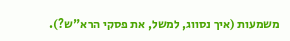משמעות (איך נסווג, למשל, את פסקי הרא"ש?).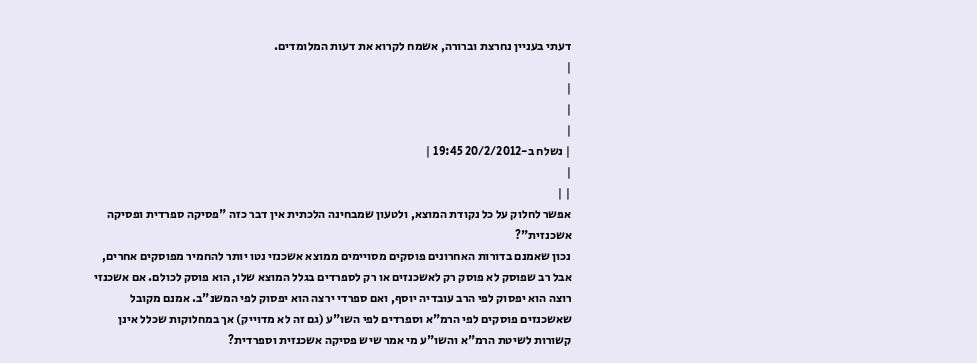דעתי בעניין נחרצת וברורה, אשמח לקרוא את דעות המלומדים.
|
|
|
|
| נשלח ב-20/2/2012 19:45 |
|
| |
אפשר לחלוק על כל נקודת המוצא, ולטעון שמבחינה הלכתית אין דבר כזה "פסיקה ספרדית ופסיקה אשכנזית"?
נכון שאמנם בדורות האחרונים פוסקים מסויימים ממוצא אשכנזי נטו יותר להחמיר מפוסקים אחרים, אבל רב שפוסק לא פוסק רק לאשכנזים או רק לספרדים בגלל המוצא שלו, הוא פוסק לכולם. אם אשכנזי רוצה הוא יפסוק לפי הרב עובדיה יוסף, ואם ספרדי ירצה הוא יפסוק לפי המשנ"ב. אמנם מקובל שאשכנזים פוסקים לפי הרמ"א וספרדים לפי השו"ע (גם זה לא מדוייק) אך במחלוקות שכלל אינן קשורות לשיטת הרמ"א והשו"ע מי אמר שיש פסיקה אשכנזית וספרדית?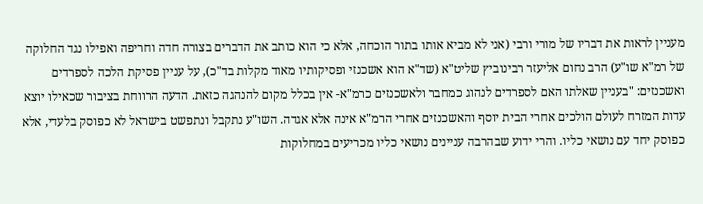מעניין לראות את דבריו של מורי ורבי (אני לא מביא אותו בתור הוכחה, אלא כי הוא כותב את הדברים בצורה חדה וחריפה ואפילו נגד החלוקה של רמ"א שו"ע) הרב נחום אליעזר רבינוביץ שליט"א (שד"א הוא אשכנזי ופסיקותיו מאוד מקלות בד"כ), על עניין פסיקת הלכה לספרדים ואשכנזים: "בעניין שאלתו האם לספרדים לנהוג כמחבר ולאשכנזים כרמ"א- אין בכלל מקום להנהגה כזאת. הדעה הרווחת בציבור שכאילו יוצא עדות המזרח לעולם הולכים אחרי הבית יוסף והאשכנזים אחרי הרמ"א אינה אלא אגדה. השו"ע נתקבל ונתפשט בישראל לא כפוסק בלעדי, אלא כפוסק יחד עם נושאי כליו. והרי ידוע שבהרבה עניינים נושאי כליו מכריעים במחלוקות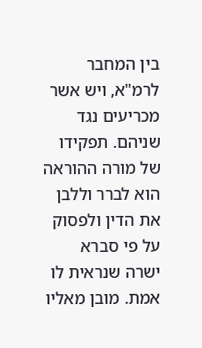בין המחבר לרמ"א, ויש אשר מכריעים נגד שניהם. תפקידו של מורה ההוראה הוא לברר וללבן את הדין ולפסוק על פי סברא ישרה שנראית לו אמת. מובן מאליו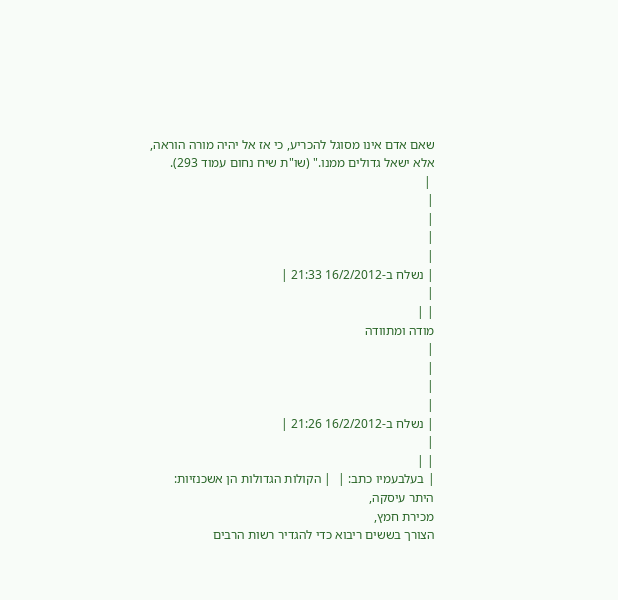שאם אדם אינו מסוגל להכריע, כי אז אל יהיה מורה הוראה, אלא ישאל גדולים ממנו." (שו"ת שיח נחום עמוד 293).
 |
|
|
|
|
| נשלח ב-16/2/2012 21:33 |
|
| |
מודה ומתוודה
|
|
|
|
| נשלח ב-16/2/2012 21:26 |
|
| |
| בעלבעמיו כתב: |  | הקולות הגדולות הן אשכנזיות:
היתר עיסקה,
מכירת חמץ,
הצורך בששים ריבוא כדי להגדיר רשות הרבים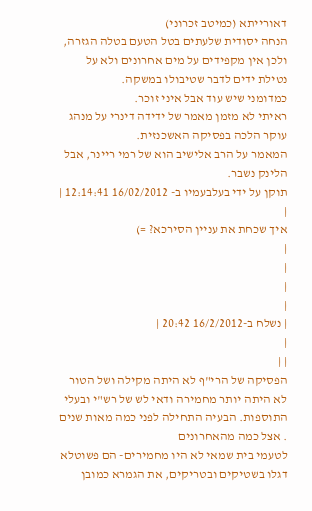דאורייתא (כמיטב זכרוני)
הנחה יסודית שלעתים בטל הטעם בטלה הגזרה, ולכן אין מקפידים על מים אחרונים ולא על נטילת ידים לדבר שטיבולו במשקה.
כמדומני שיש עוד אבל איני זוכר.
ראיתי לא מזמן מאמר של ידידה דינרי על מנהג עוקר הלכה בפסיקה האשכנזית.
המאמר על הרב אלישיב הוא של רמי ריינר, אבל הלינק נשבר.
תוקן על ידי בעלבעמיו ב- 16/02/2012 12:14:41 |
|
איך שכחת את עניין הסירכא? =)
|
|
|
|
| נשלח ב-16/2/2012 20:42 |
|
| |
הפסיקה של הרי"ף לא היתה מקילה ושל הטור לא היתה יותר מחמירה ודאי לש של רש"י ובעלי התוספות. הבעיה התחילה לפני כמה מאות שנים . אצל כמה מהאחרונים
לטעמי בית שמאי לא היו מחמירים- הם פשוטלא דגלו בשטיקים ובטריקים, את הגמרא כמובן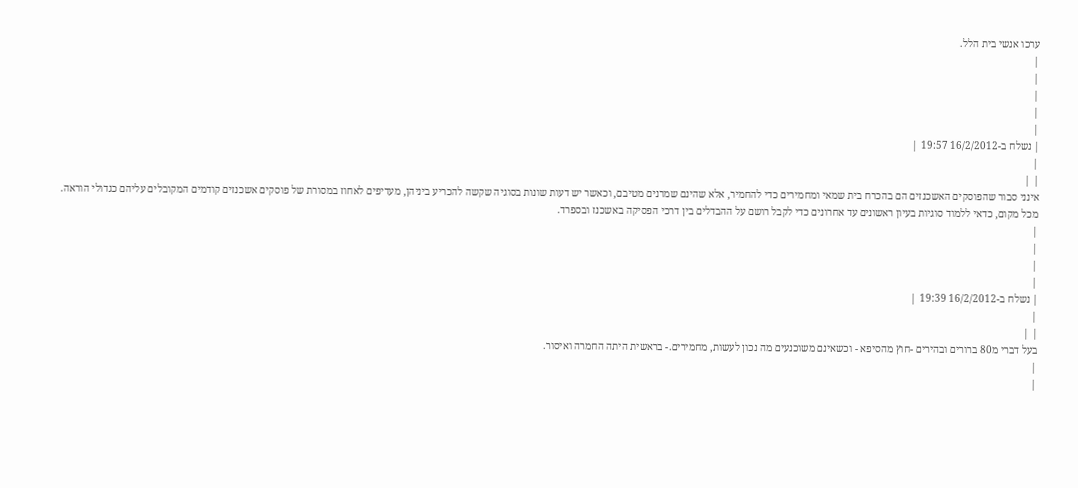ערכו אנשי בית הלל.
|
|
|
|
|
| נשלח ב-16/2/2012 19:57 |
|
| |
אינני סבור שהפוסקים האשכנזים הם בהכרח בית שמאי ומחמירים כדי להחמיר, אלא שהינם שמרנים מטיבם, וכאשר יש דעות שונות בסוגיה שקשה להכריע ביניהן, מעדיפים לאחוז במסורת של פוסקים אשכנזים קודמים המקובלים עליהם כגדולי הוראה. מכל מקום, כדאי ללמוד סוגיות בעיון ראשונים עד אחרונים כדי לקבל רושם על ההבדלים בין דרכי הפסיקה באשכנז ובספרד.
|
|
|
|
| נשלח ב-16/2/2012 19:39 |
|
| |
בעל דברי מ80 ברורים ובהירים -חוץ מהסיפא - וכשאינם משוכנעים מה נכון לעשות, מחמירים.- בראשית היתה החמרה ואיסור.
|
|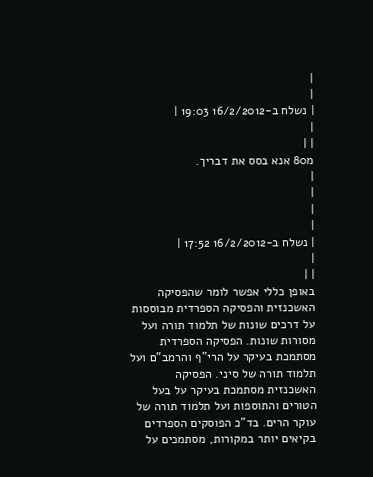|
|
| נשלח ב-16/2/2012 19:03 |
|
| |
מ80 אנא בסס את דבריך.
|
|
|
|
| נשלח ב-16/2/2012 17:52 |
|
| |
באופן כללי אפשר לומר שהפסיקה האשכנזית והפסיקה הספרדית מבוססות על דרכים שונות של תלמוד תורה ועל מסורות שונות. הפסיקה הספרדית מסתמכת בעיקר על הרי"ף והרמב"ם ועל תלמוד תורה של סיני. הפסיקה האשכנזית מסתמכת בעיקר על בעל הטורים והתוספות ועל תלמוד תורה של עוקר הרים. בד"כ הפוסקים הספרדים בקיאים יותר במקורות, מסתמכים על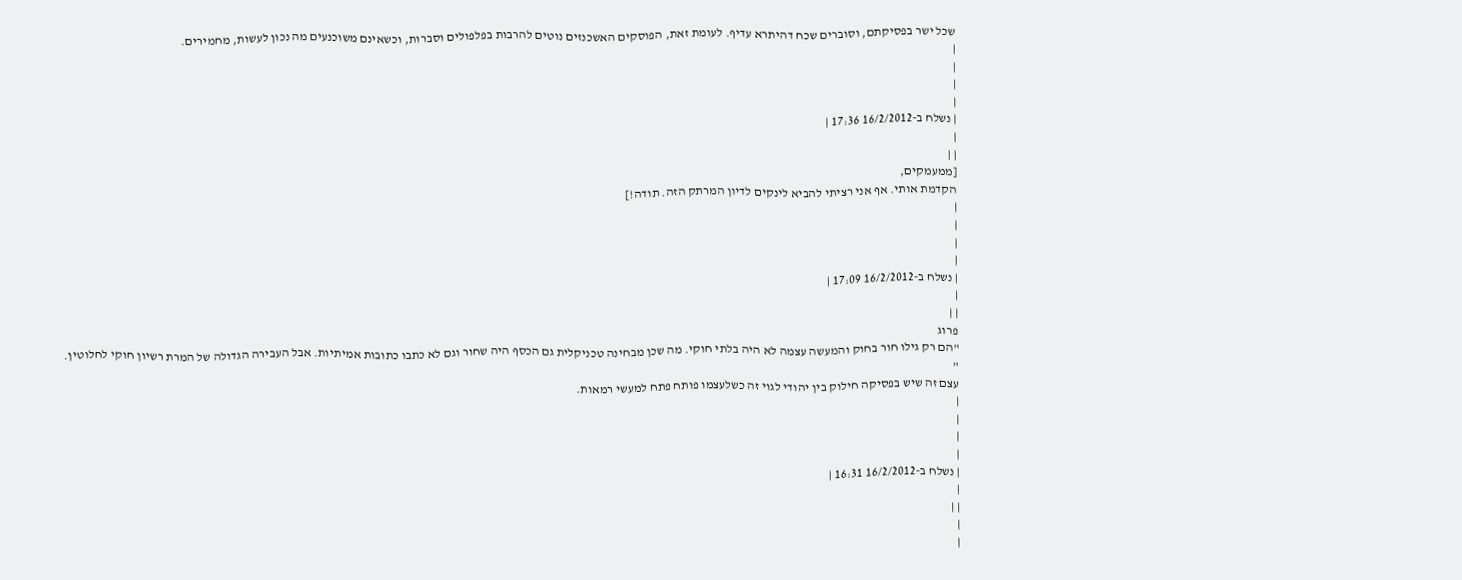שכל ישר בפסיקתם, וסוברים שכח דהיתרא עדיף. לעומת זאת, הפוסקים האשכנזים נוטים להרבות בפלפולים וסברות, וכשאינם משוכנעים מה נכון לעשות, מחמירים.
|
|
|
|
| נשלח ב-16/2/2012 17:36 |
|
| |
[ממעמקים,
הקדמת אותי. אף אני רציתי להביא לינקים לדיון המרתק הזה. תודה!]
|
|
|
|
| נשלח ב-16/2/2012 17:09 |
|
| |
פרוג
"הם רק גילו חור בחוק והמעשה עצמה לא היה בלתי חוקי. מה שכן מבחינה טכניקלית גם הכסף היה שחור וגם לא כתבו כתובות אמיתיות. אבל העבירה הגדולה של המרת רשיון חוקי לחלוטין. "
עצם זה שיש בפסיקה חילוק בין יהודי לגוי זה כשלעצמו פותח פתח למעשי רמאות.
|
|
|
|
| נשלח ב-16/2/2012 16:31 |
|
| |
|
|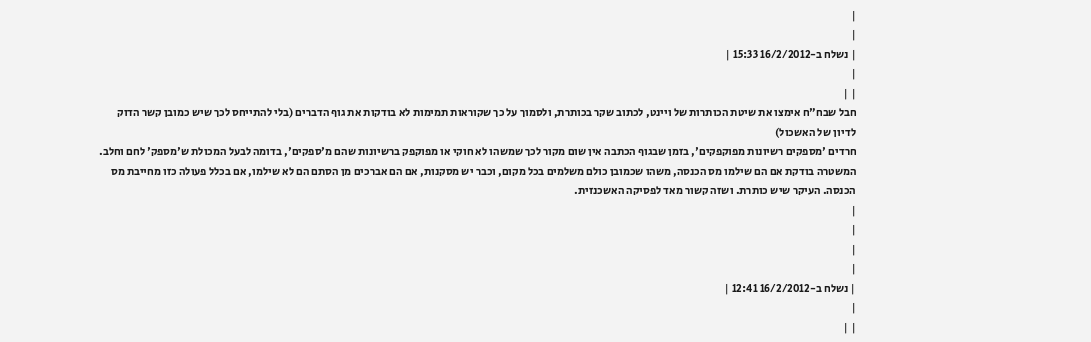|
|
| נשלח ב-16/2/2012 15:33 |
|
| |
חבל שבח"ח אימצו את שיטת הכותרות של ויינט, לכתוב שקר בכותרת, ולסמוך על כך שקוראות תמימות לא בודקות את גוף הדברים (בלי להתייחס לכך שיש כמובן קשר הדוק לדיון של האשכול)
חרדים 'מספקים רשיונות מפוקפקים', בזמן שבגוף הכתבה אין שום מקור לכך שמשהו לא חוקי או מפוקפק ברשיונות שהם מ'ספקים', בדומה לבעל המכולת ש'מספק' לחם וחלב. המשטרה בודקת אם הם שילמו מס הכנסה, משהו שכמובן כולם משלמים בכל מקום, וכבר יש מסקנות, אם הם אברכים מן הסתם הם לא שילמו, אם בכלל פעולה כזו מחייבת מס הכנסה. העיקר שיש כותרת. ושזה קשור מאד לפסיקה האשכנזית.
|
|
|
|
| נשלח ב-16/2/2012 12:41 |
|
| |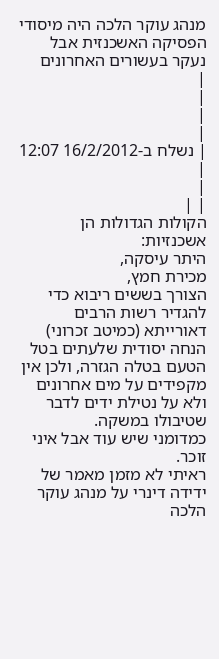מנהג עוקר הלכה היה מיסודי הפסיקה האשכנזית אבל נעקר בעשורים האחרונים
|
|
|
|
| נשלח ב-16/2/2012 12:07 |
|
| |
הקולות הגדולות הן אשכנזיות:
היתר עיסקה,
מכירת חמץ,
הצורך בששים ריבוא כדי להגדיר רשות הרבים דאורייתא (כמיטב זכרוני)
הנחה יסודית שלעתים בטל הטעם בטלה הגזרה, ולכן אין מקפידים על מים אחרונים ולא על נטילת ידים לדבר שטיבולו במשקה.
כמדומני שיש עוד אבל איני זוכר.
ראיתי לא מזמן מאמר של ידידה דינרי על מנהג עוקר הלכה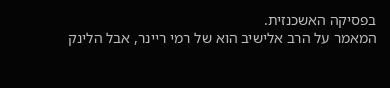בפסיקה האשכנזית.
המאמר על הרב אלישיב הוא של רמי ריינר, אבל הלינק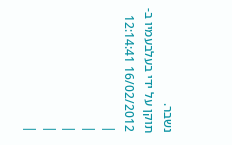נשבר.
תוקן על ידי בעלבעמיו ב- 16/02/2012 12:14:41
|
|
|
|
|